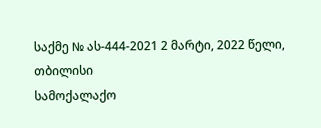საქმე № ას-444-2021 2 მარტი, 2022 წელი,
თბილისი
სამოქალაქო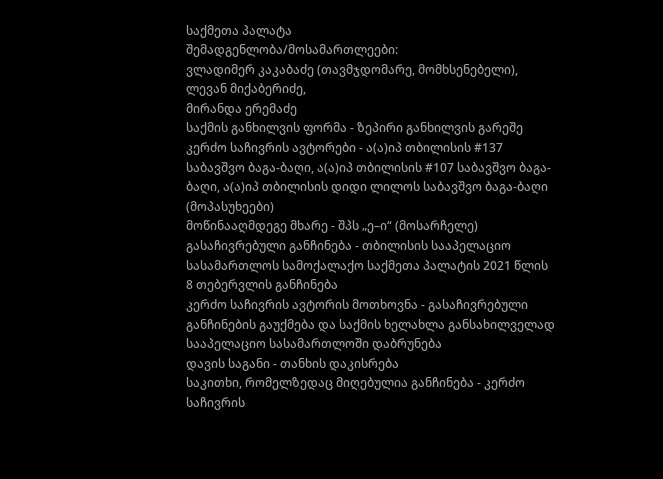საქმეთა პალატა
შემადგენლობა/მოსამართლეები:
ვლადიმერ კაკაბაძე (თავმჯდომარე, მომხსენებელი),
ლევან მიქაბერიძე,
მირანდა ერემაძე
საქმის განხილვის ფორმა - ზეპირი განხილვის გარეშე
კერძო საჩივრის ავტორები - ა(ა)იპ თბილისის #137 საბავშვო ბაგა-ბაღი, ა(ა)იპ თბილისის #107 საბავშვო ბაგა-ბაღი, ა(ა)იპ თბილისის დიდი ლილოს საბავშვო ბაგა-ბაღი (მოპასუხეები)
მოწინააღმდეგე მხარე - შპს „ე–ი“ (მოსარჩელე)
გასაჩივრებული განჩინება - თბილისის სააპელაციო სასამართლოს სამოქალაქო საქმეთა პალატის 2021 წლის 8 თებერვლის განჩინება
კერძო საჩივრის ავტორის მოთხოვნა - გასაჩივრებული განჩინების გაუქმება და საქმის ხელახლა განსახილველად სააპელაციო სასამართლოში დაბრუნება
დავის საგანი - თანხის დაკისრება
საკითხი, რომელზედაც მიღებულია განჩინება - კერძო საჩივრის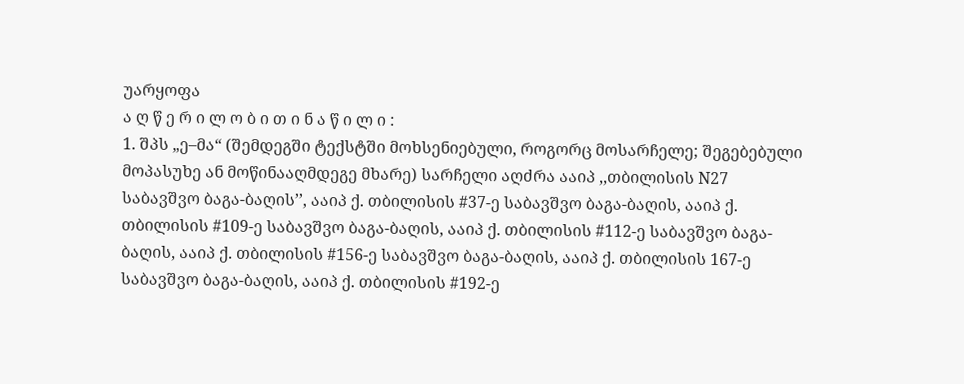უარყოფა
ა ღ წ ე რ ი ლ ო ბ ი თ ი ნ ა წ ი ლ ი :
1. შპს „ე–მა“ (შემდეგში ტექსტში მოხსენიებული, როგორც მოსარჩელე; შეგებებული მოპასუხე ან მოწინააღმდეგე მხარე) სარჩელი აღძრა ააიპ ,,თბილისის N27 საბავშვო ბაგა-ბაღის’’, ააიპ ქ. თბილისის #37-ე საბავშვო ბაგა-ბაღის, ააიპ ქ. თბილისის #109-ე საბავშვო ბაგა-ბაღის, ააიპ ქ. თბილისის #112-ე საბავშვო ბაგა-ბაღის, ააიპ ქ. თბილისის #156-ე საბავშვო ბაგა-ბაღის, ააიპ ქ. თბილისის 167-ე საბავშვო ბაგა-ბაღის, ააიპ ქ. თბილისის #192-ე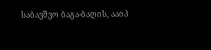საბავშვო ბაგა-ბაღის, ააიპ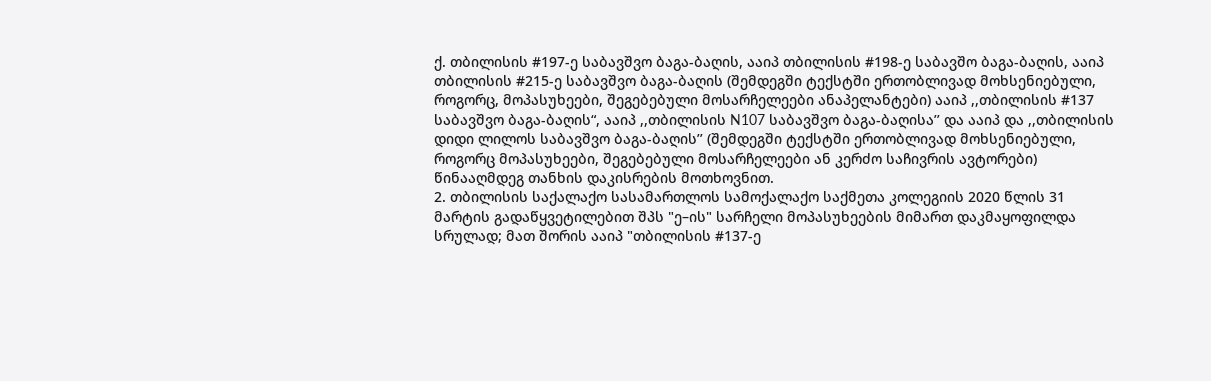ქ. თბილისის #197-ე საბავშვო ბაგა-ბაღის, ააიპ თბილისის #198-ე საბავშო ბაგა-ბაღის, ააიპ თბილისის #215-ე საბავშვო ბაგა-ბაღის (შემდეგში ტექსტში ერთობლივად მოხსენიებული, როგორც, მოპასუხეები, შეგებებული მოსარჩელეები ანაპელანტები) ააიპ ,,თბილისის #137 საბავშვო ბაგა-ბაღის“, ააიპ ,,თბილისის N107 საბავშვო ბაგა-ბაღისა’’ და ააიპ და ,,თბილისის დიდი ლილოს საბავშვო ბაგა-ბაღის’’ (შემდეგში ტექსტში ერთობლივად მოხსენიებული, როგორც მოპასუხეები, შეგებებული მოსარჩელეები ან კერძო საჩივრის ავტორები) წინააღმდეგ თანხის დაკისრების მოთხოვნით.
2. თბილისის საქალაქო სასამართლოს სამოქალაქო საქმეთა კოლეგიის 2020 წლის 31 მარტის გადაწყვეტილებით შპს "ე–ის" სარჩელი მოპასუხეების მიმართ დაკმაყოფილდა სრულად; მათ შორის ააიპ "თბილისის #137-ე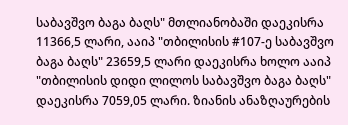საბავშვო ბაგა ბაღს" მთლიანობაში დაეკისრა 11366,5 ლარი, ააიპ "თბილისის #107-ე საბავშვო ბაგა ბაღს" 23659,5 ლარი დაეკისრა ხოლო ააიპ "თბილისის დიდი ლილოს საბავშვო ბაგა ბაღს" დაეკისრა 7059,05 ლარი. ზიანის ანაზღაურების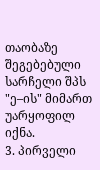თაობაზე შეგებებული სარჩელი შპს "ე–ის" მიმართ უარყოფილ იქნა.
3. პირველი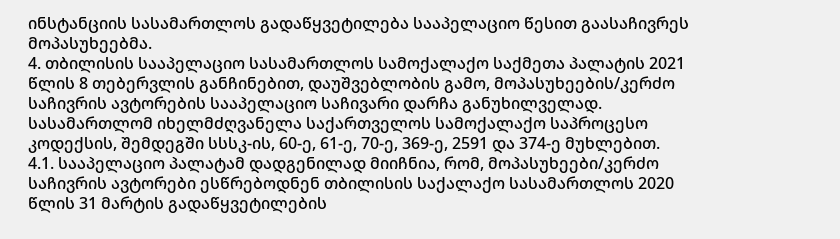ინსტანციის სასამართლოს გადაწყვეტილება სააპელაციო წესით გაასაჩივრეს მოპასუხეებმა.
4. თბილისის სააპელაციო სასამართლოს სამოქალაქო საქმეთა პალატის 2021 წლის 8 თებერვლის განჩინებით, დაუშვებლობის გამო, მოპასუხეების/კერძო საჩივრის ავტორების სააპელაციო საჩივარი დარჩა განუხილველად. სასამართლომ იხელმძღვანელა საქართველოს სამოქალაქო საპროცესო კოდექსის, შემდეგში სსსკ-ის, 60-ე, 61-ე, 70-ე, 369-ე, 2591 და 374-ე მუხლებით.
4.1. სააპელაციო პალატამ დადგენილად მიიჩნია, რომ, მოპასუხეები/კერძო საჩივრის ავტორები ესწრებოდნენ თბილისის საქალაქო სასამართლოს 2020 წლის 31 მარტის გადაწყვეტილების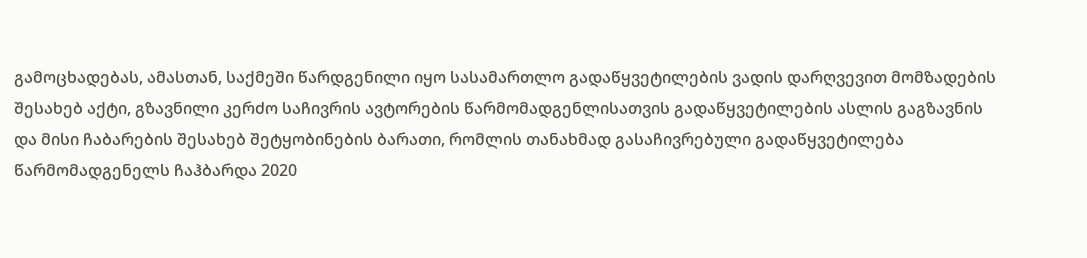გამოცხადებას, ამასთან, საქმეში წარდგენილი იყო სასამართლო გადაწყვეტილების ვადის დარღვევით მომზადების შესახებ აქტი, გზავნილი კერძო საჩივრის ავტორების წარმომადგენლისათვის გადაწყვეტილების ასლის გაგზავნის და მისი ჩაბარების შესახებ შეტყობინების ბარათი, რომლის თანახმად გასაჩივრებული გადაწყვეტილება წარმომადგენელს ჩაჰბარდა 2020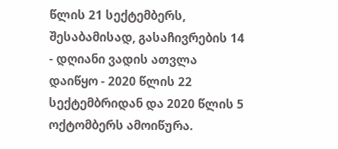წლის 21 სექტემბერს, შესაბამისად, გასაჩივრების 14 - დღიანი ვადის ათვლა დაიწყო - 2020 წლის 22 სექტემბრიდან და 2020 წლის 5 ოქტომბერს ამოიწურა.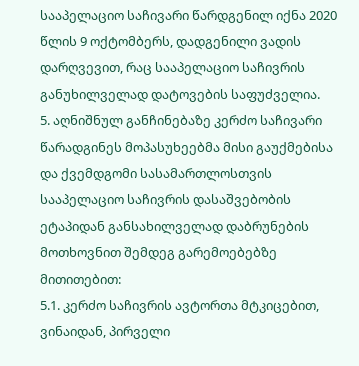სააპელაციო საჩივარი წარდგენილ იქნა 2020 წლის 9 ოქტომბერს, დადგენილი ვადის დარღვევით, რაც სააპელაციო საჩივრის განუხილველად დატოვების საფუძველია.
5. აღნიშნულ განჩინებაზე კერძო საჩივარი წარადგინეს მოპასუხეებმა მისი გაუქმებისა და ქვემდგომი სასამართლოსთვის სააპელაციო საჩივრის დასაშვებობის ეტაპიდან განსახილველად დაბრუნების მოთხოვნით შემდეგ გარემოებებზე მითითებით:
5.1. კერძო საჩივრის ავტორთა მტკიცებით, ვინაიდან, პირველი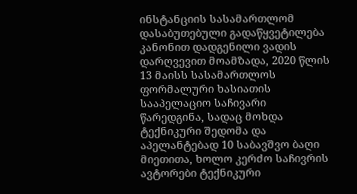ინსტანციის სასამართლომ დასაბუთებული გადაწყვეტილება კანონით დადგენილი ვადის დარღვევით მოამზადა, 2020 წლის 13 მაისს სასამართლოს ფორმალური ხასიათის სააპელაციო საჩივარი წარედგინა, სადაც მოხდა ტექნიკური შედომა და აპელანტებად 10 საბავშვო ბაღი მიეთითა, ხოლო კერძო საჩივრის ავტორები ტექნიკური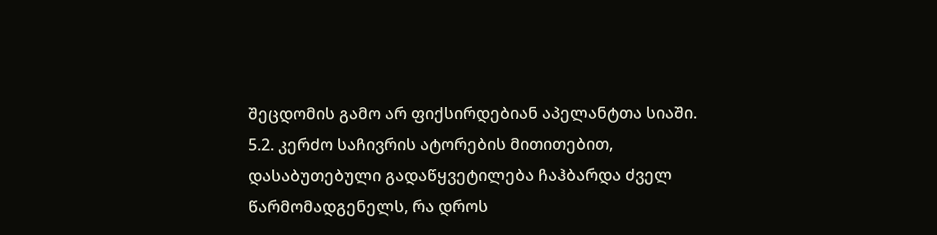შეცდომის გამო არ ფიქსირდებიან აპელანტთა სიაში.
5.2. კერძო საჩივრის ატორების მითითებით, დასაბუთებული გადაწყვეტილება ჩაჰბარდა ძველ წარმომადგენელს, რა დროს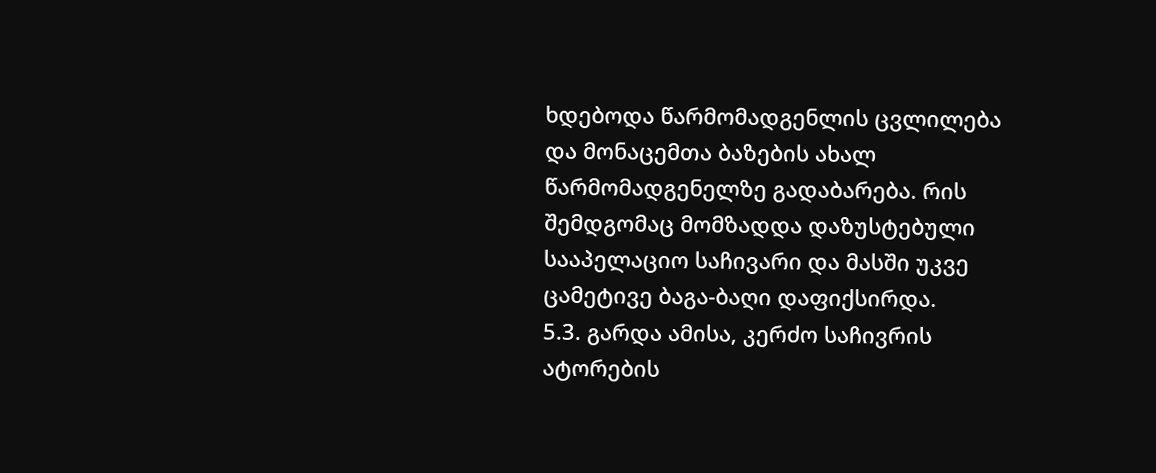ხდებოდა წარმომადგენლის ცვლილება და მონაცემთა ბაზების ახალ წარმომადგენელზე გადაბარება. რის შემდგომაც მომზადდა დაზუსტებული სააპელაციო საჩივარი და მასში უკვე ცამეტივე ბაგა-ბაღი დაფიქსირდა.
5.3. გარდა ამისა, კერძო საჩივრის ატორების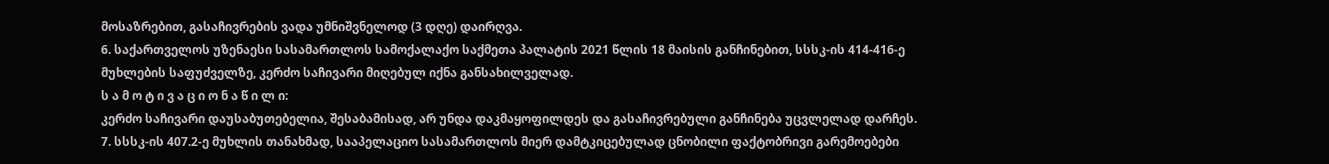მოსაზრებით, გასაჩივრების ვადა უმნიშვნელოდ (3 დღე) დაირღვა.
6. საქართველოს უზენაესი სასამართლოს სამოქალაქო საქმეთა პალატის 2021 წლის 18 მაისის განჩინებით, სსსკ-ის 414-416-ე მუხლების საფუძველზე, კერძო საჩივარი მიღებულ იქნა განსახილველად.
ს ა მ ო ტ ი ვ ა ც ი ო ნ ა წ ი ლ ი:
კერძო საჩივარი დაუსაბუთებელია, შესაბამისად, არ უნდა დაკმაყოფილდეს და გასაჩივრებული განჩინება უცვლელად დარჩეს.
7. სსსკ-ის 407.2-ე მუხლის თანახმად, სააპელაციო სასამართლოს მიერ დამტკიცებულად ცნობილი ფაქტობრივი გარემოებები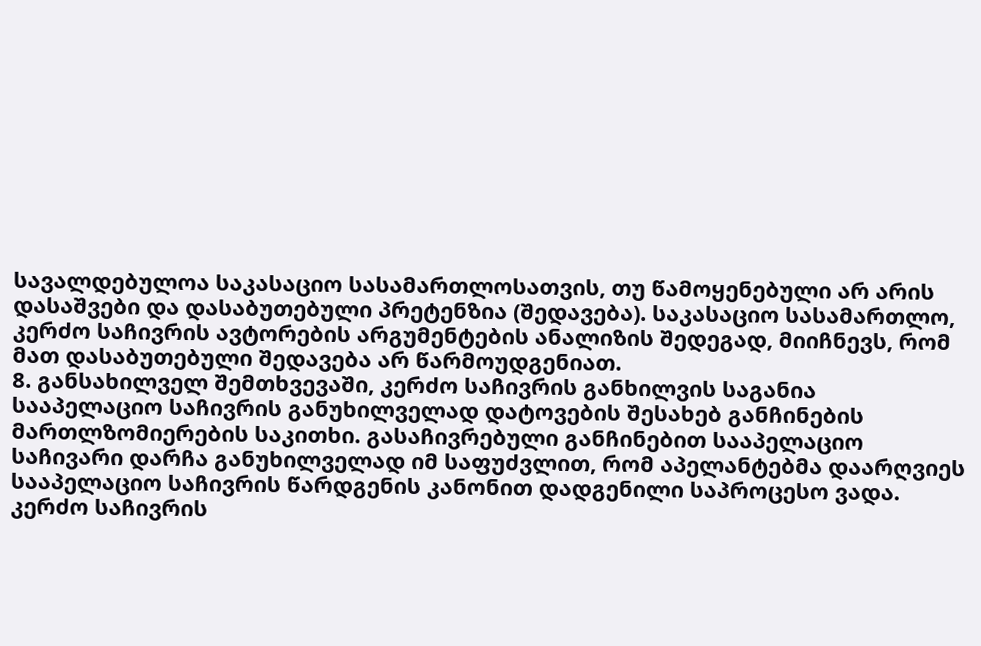სავალდებულოა საკასაციო სასამართლოსათვის, თუ წამოყენებული არ არის დასაშვები და დასაბუთებული პრეტენზია (შედავება). საკასაციო სასამართლო, კერძო საჩივრის ავტორების არგუმენტების ანალიზის შედეგად, მიიჩნევს, რომ მათ დასაბუთებული შედავება არ წარმოუდგენიათ.
8. განსახილველ შემთხვევაში, კერძო საჩივრის განხილვის საგანია სააპელაციო საჩივრის განუხილველად დატოვების შესახებ განჩინების მართლზომიერების საკითხი. გასაჩივრებული განჩინებით სააპელაციო საჩივარი დარჩა განუხილველად იმ საფუძვლით, რომ აპელანტებმა დაარღვიეს სააპელაციო საჩივრის წარდგენის კანონით დადგენილი საპროცესო ვადა. კერძო საჩივრის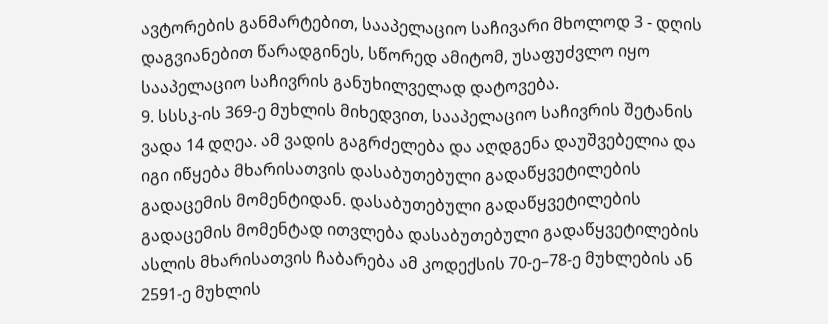ავტორების განმარტებით, სააპელაციო საჩივარი მხოლოდ 3 - დღის დაგვიანებით წარადგინეს, სწორედ ამიტომ, უსაფუძვლო იყო სააპელაციო საჩივრის განუხილველად დატოვება.
9. სსსკ-ის 369-ე მუხლის მიხედვით, სააპელაციო საჩივრის შეტანის ვადა 14 დღეა. ამ ვადის გაგრძელება და აღდგენა დაუშვებელია და იგი იწყება მხარისათვის დასაბუთებული გადაწყვეტილების გადაცემის მომენტიდან. დასაბუთებული გადაწყვეტილების გადაცემის მომენტად ითვლება დასაბუთებული გადაწყვეტილების ასლის მხარისათვის ჩაბარება ამ კოდექსის 70-ე–78-ე მუხლების ან 2591-ე მუხლის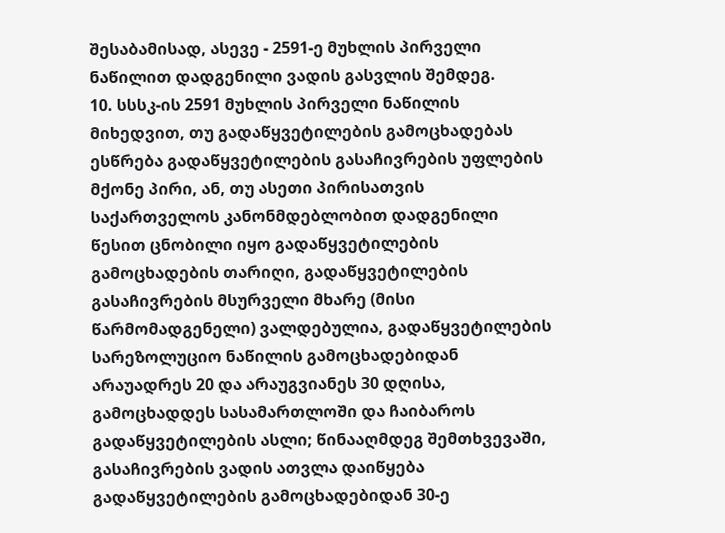შესაბამისად, ასევე - 2591-ე მუხლის პირველი ნაწილით დადგენილი ვადის გასვლის შემდეგ.
10. სსსკ-ის 2591 მუხლის პირველი ნაწილის მიხედვით, თუ გადაწყვეტილების გამოცხადებას ესწრება გადაწყვეტილების გასაჩივრების უფლების მქონე პირი, ან, თუ ასეთი პირისათვის საქართველოს კანონმდებლობით დადგენილი წესით ცნობილი იყო გადაწყვეტილების გამოცხადების თარიღი, გადაწყვეტილების გასაჩივრების მსურველი მხარე (მისი წარმომადგენელი) ვალდებულია, გადაწყვეტილების სარეზოლუციო ნაწილის გამოცხადებიდან არაუადრეს 20 და არაუგვიანეს 30 დღისა, გამოცხადდეს სასამართლოში და ჩაიბაროს გადაწყვეტილების ასლი; წინააღმდეგ შემთხვევაში, გასაჩივრების ვადის ათვლა დაიწყება გადაწყვეტილების გამოცხადებიდან 30-ე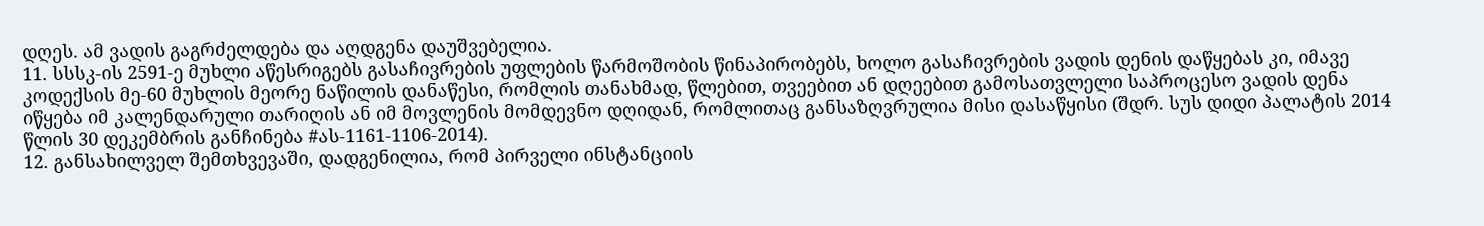დღეს. ამ ვადის გაგრძელდება და აღდგენა დაუშვებელია.
11. სსსკ-ის 2591-ე მუხლი აწესრიგებს გასაჩივრების უფლების წარმოშობის წინაპირობებს, ხოლო გასაჩივრების ვადის დენის დაწყებას კი, იმავე კოდექსის მე-60 მუხლის მეორე ნაწილის დანაწესი, რომლის თანახმად, წლებით, თვეებით ან დღეებით გამოსათვლელი საპროცესო ვადის დენა იწყება იმ კალენდარული თარიღის ან იმ მოვლენის მომდევნო დღიდან, რომლითაც განსაზღვრულია მისი დასაწყისი (შდრ. სუს დიდი პალატის 2014 წლის 30 დეკემბრის განჩინება #ას-1161-1106-2014).
12. განსახილველ შემთხვევაში, დადგენილია, რომ პირველი ინსტანციის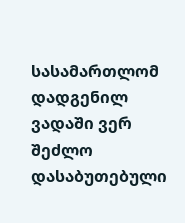სასამართლომ დადგენილ ვადაში ვერ შეძლო დასაბუთებული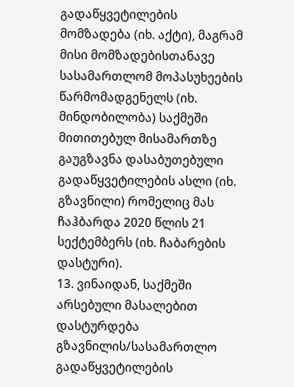გადაწყვეტილების მომზადება (იხ. აქტი), მაგრამ მისი მომზადებისთანავე სასამართლომ მოპასუხეების წარმომადგენელს (იხ. მინდობილობა) საქმეში მითითებულ მისამართზე გაუგზავნა დასაბუთებული გადაწყვეტილების ასლი (იხ. გზავნილი) რომელიც მას ჩაჰბარდა 2020 წლის 21 სექტემბერს (იხ. ჩაბარების დასტური).
13. ვინაიდან, საქმეში არსებული მასალებით დასტურდება გზავნილის/სასამართლო გადაწყვეტილების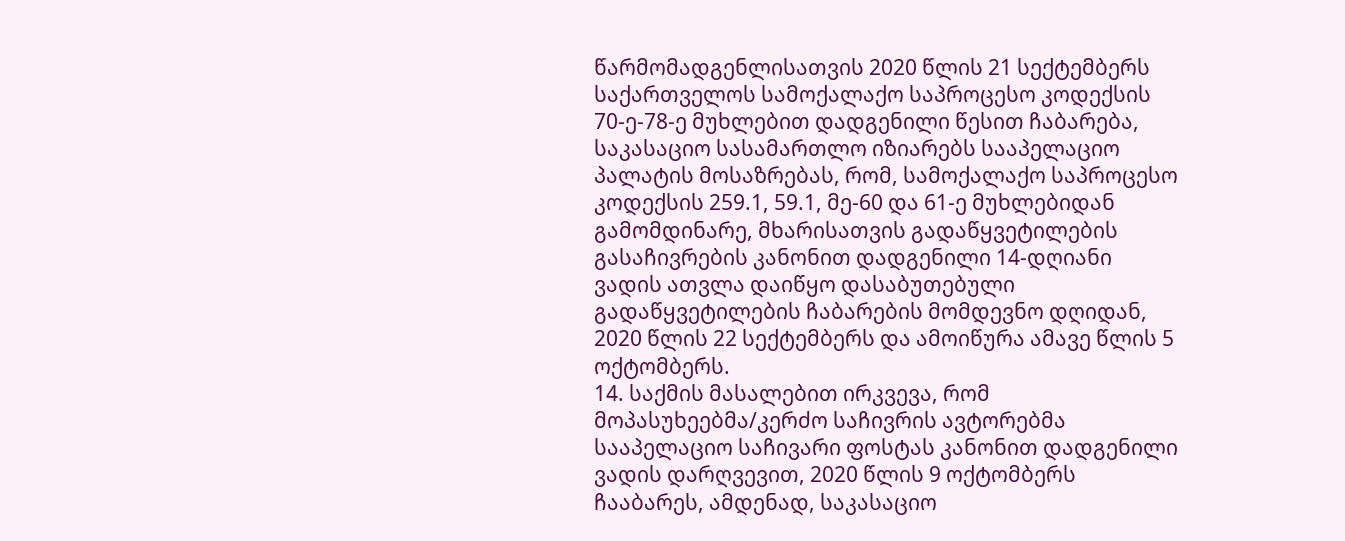წარმომადგენლისათვის 2020 წლის 21 სექტემბერს საქართველოს სამოქალაქო საპროცესო კოდექსის 70-ე-78-ე მუხლებით დადგენილი წესით ჩაბარება, საკასაციო სასამართლო იზიარებს სააპელაციო პალატის მოსაზრებას, რომ, სამოქალაქო საპროცესო კოდექსის 259.1, 59.1, მე-60 და 61-ე მუხლებიდან გამომდინარე, მხარისათვის გადაწყვეტილების გასაჩივრების კანონით დადგენილი 14-დღიანი ვადის ათვლა დაიწყო დასაბუთებული გადაწყვეტილების ჩაბარების მომდევნო დღიდან, 2020 წლის 22 სექტემბერს და ამოიწურა ამავე წლის 5 ოქტომბერს.
14. საქმის მასალებით ირკვევა, რომ მოპასუხეებმა/კერძო საჩივრის ავტორებმა სააპელაციო საჩივარი ფოსტას კანონით დადგენილი ვადის დარღვევით, 2020 წლის 9 ოქტომბერს ჩააბარეს, ამდენად, საკასაციო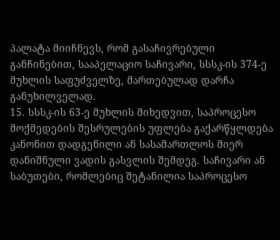პალატა მიიჩნევს, რომ გასაჩივრებული განჩინებით, სააპელაციო საჩივარი, სსსკ-ის 374-ე მუხლის საფუძველზე, მართებულად დარჩა განუხილველად.
15. სსსკ-ის 63-ე მუხლის მიხედვით, საპროცესო მოქმედების შესრულების უფლება გაქარწყლდება კანონით დადგენილი ან სასამართლოს მიერ დანიშნული ვადის გასვლის შემდეგ. საჩივარი ან საბუთები, რომლებიც შეტანილია საპროცესო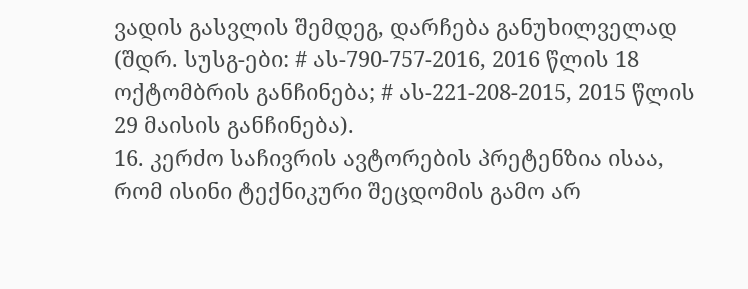ვადის გასვლის შემდეგ, დარჩება განუხილველად (შდრ. სუსგ-ები: # ას-790-757-2016, 2016 წლის 18 ოქტომბრის განჩინება; # ას-221-208-2015, 2015 წლის 29 მაისის განჩინება).
16. კერძო საჩივრის ავტორების პრეტენზია ისაა, რომ ისინი ტექნიკური შეცდომის გამო არ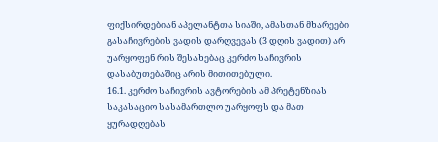ფიქსირდებიან აპელანტთა სიაში, ამასთან მხარეები გასაჩივრების ვადის დარღვევას (3 დღის ვადით) არ უარყოფენ რის შესახებაც კერძო საჩივრის დასაბუთებაშიც არის მითითებული.
16.1. კერძო საჩივრის ავტორების ამ პრეტენზიას საკასაციო სასამართლო უარყოფს და მათ ყურადღებას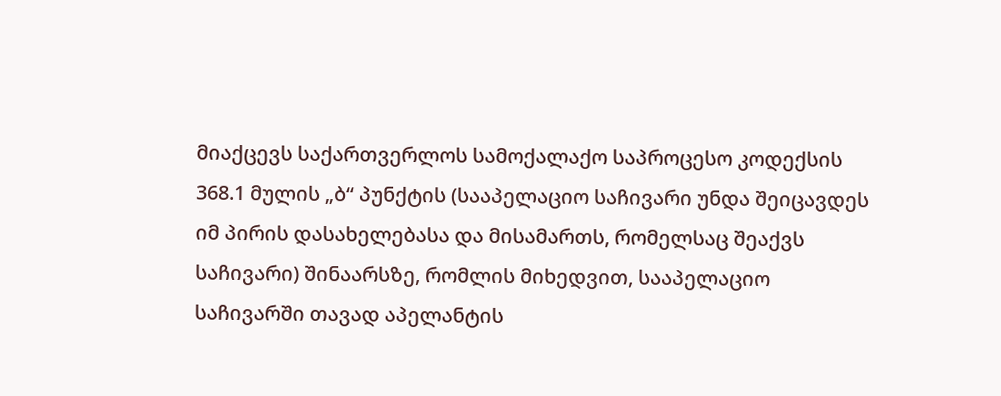მიაქცევს საქართვერლოს სამოქალაქო საპროცესო კოდექსის 368.1 მულის „ბ“ პუნქტის (სააპელაციო საჩივარი უნდა შეიცავდეს იმ პირის დასახელებასა და მისამართს, რომელსაც შეაქვს საჩივარი) შინაარსზე, რომლის მიხედვით, სააპელაციო საჩივარში თავად აპელანტის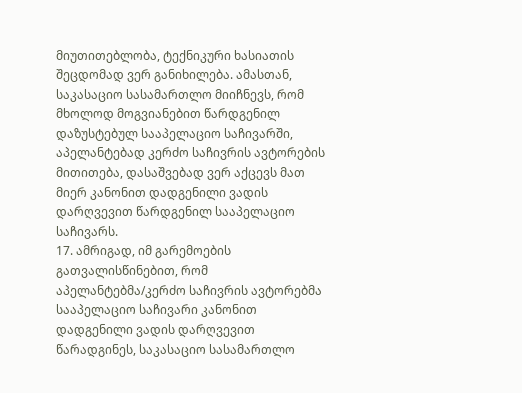მიუთითებლობა, ტექნიკური ხასიათის შეცდომად ვერ განიხილება. ამასთან, საკასაციო სასამართლო მიიჩნევს, რომ მხოლოდ მოგვიანებით წარდგენილ დაზუსტებულ სააპელაციო საჩივარში, აპელანტებად კერძო საჩივრის ავტორების მითითება, დასაშვებად ვერ აქცევს მათ მიერ კანონით დადგენილი ვადის დარღვევით წარდგენილ სააპელაციო საჩივარს.
17. ამრიგად, იმ გარემოების გათვალისწინებით, რომ აპელანტებმა/კერძო საჩივრის ავტორებმა სააპელაციო საჩივარი კანონით დადგენილი ვადის დარღვევით წარადგინეს, საკასაციო სასამართლო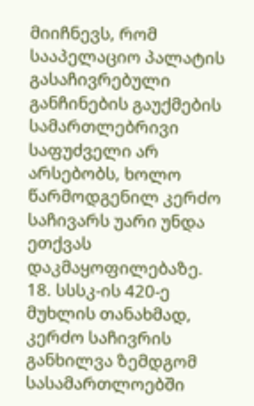მიიჩნევს, რომ სააპელაციო პალატის გასაჩივრებული განჩინების გაუქმების სამართლებრივი საფუძველი არ არსებობს, ხოლო წარმოდგენილ კერძო საჩივარს უარი უნდა ეთქვას დაკმაყოფილებაზე.
18. სსსკ-ის 420-ე მუხლის თანახმად, კერძო საჩივრის განხილვა ზემდგომ სასამართლოებში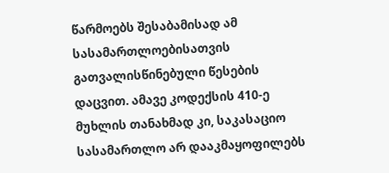წარმოებს შესაბამისად ამ სასამართლოებისათვის გათვალისწინებული წესების დაცვით. ამავე კოდექსის 410-ე მუხლის თანახმად კი, საკასაციო სასამართლო არ დააკმაყოფილებს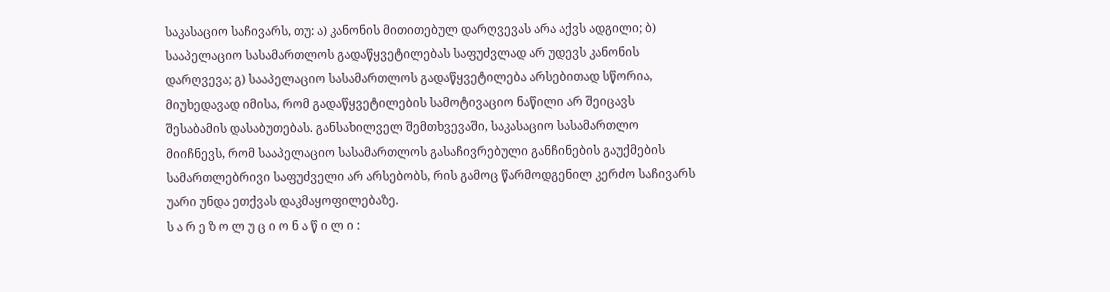საკასაციო საჩივარს, თუ: ა) კანონის მითითებულ დარღვევას არა აქვს ადგილი; ბ) სააპელაციო სასამართლოს გადაწყვეტილებას საფუძვლად არ უდევს კანონის დარღვევა; გ) სააპელაციო სასამართლოს გადაწყვეტილება არსებითად სწორია, მიუხედავად იმისა, რომ გადაწყვეტილების სამოტივაციო ნაწილი არ შეიცავს შესაბამის დასაბუთებას. განსახილველ შემთხვევაში, საკასაციო სასამართლო მიიჩნევს, რომ სააპელაციო სასამართლოს გასაჩივრებული განჩინების გაუქმების სამართლებრივი საფუძველი არ არსებობს, რის გამოც წარმოდგენილ კერძო საჩივარს უარი უნდა ეთქვას დაკმაყოფილებაზე.
ს ა რ ე ზ ო ლ უ ც ი ო ნ ა წ ი ლ ი :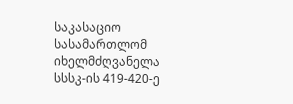საკასაციო სასამართლომ იხელმძღვანელა სსსკ-ის 419-420-ე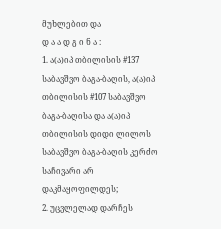მუხლებით და
დ ა ა დ გ ი ნ ა :
1. ა(ა)იპ თბილისის #137 საბავშვო ბაგა-ბაღის, ა(ა)იპ თბილისის #107 საბავშვო ბაგა-ბაღისა და ა(ა)იპ თბილისის დიდი ლილოს საბავშვო ბაგა-ბაღის კერძო საჩივარი არ დაკმაყოფილდეს;
2. უცვლელად დარჩეს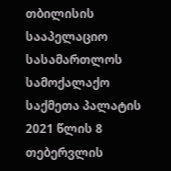თბილისის სააპელაციო სასამართლოს სამოქალაქო საქმეთა პალატის 2021 წლის 8 თებერვლის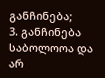განჩინება;
3. განჩინება საბოლოოა და არ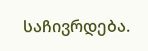საჩივრდება.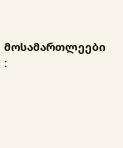მოსამართლეები :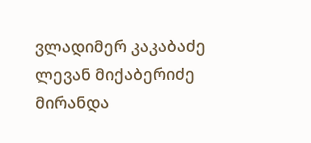ვლადიმერ კაკაბაძე
ლევან მიქაბერიძე
მირანდა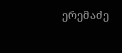ერემაძე